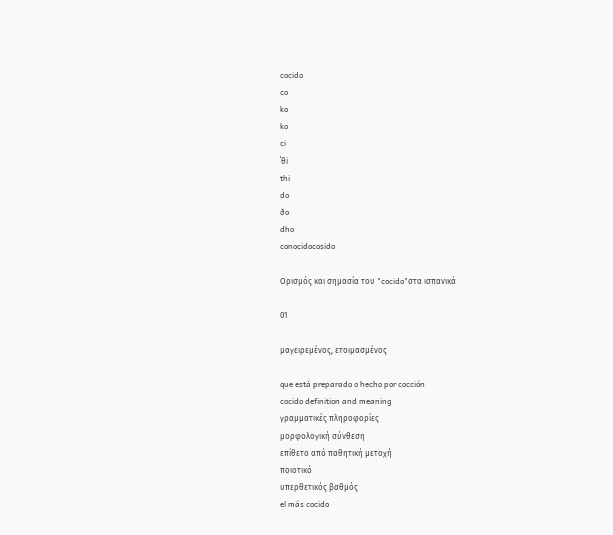cocido
co
ko
ko
ci
ˈθi
thi
do
ðo
dho
conocidocosido

Ορισμός και σημασία του "cocido"στα ισπανικά

01

μαγειρεμένος, ετοιμασμένος

que está preparado o hecho por cocción
cocido definition and meaning
γραμματικές πληροφορίες
μορφολογική σύνθεση
επίθετο από παθητική μετοχή
ποιοτικό
υπερθετικός βαθμός
el más cocido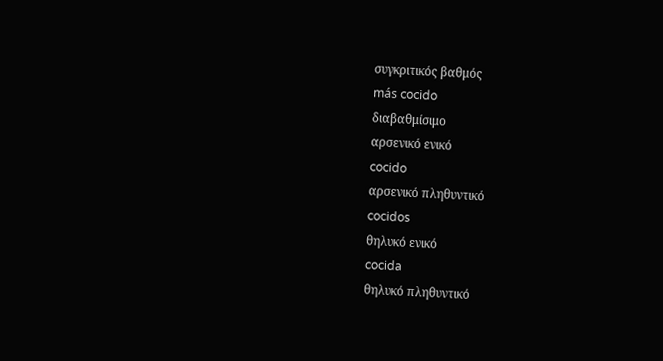συγκριτικός βαθμός
más cocido
διαβαθμίσιμο
αρσενικό ενικό
cocido
αρσενικό πληθυντικό
cocidos
θηλυκό ενικό
cocida
θηλυκό πληθυντικό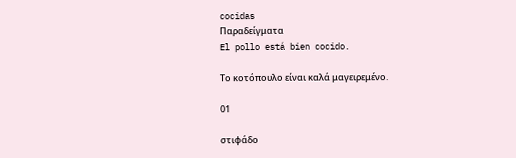cocidas
Παραδείγματα
El pollo está bien cocido.

Το κοτόπουλο είναι καλά μαγειρεμένο.

01

στιφάδο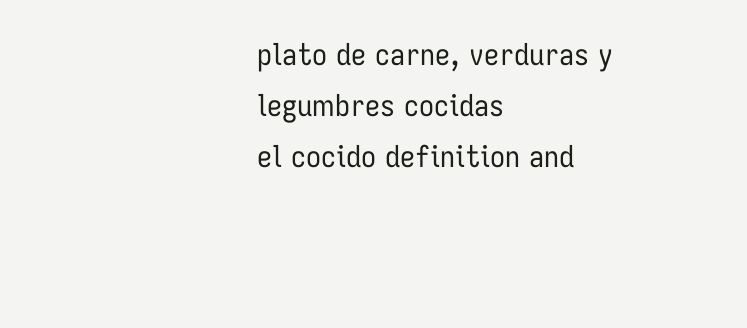plato de carne, verduras y legumbres cocidas
el cocido definition and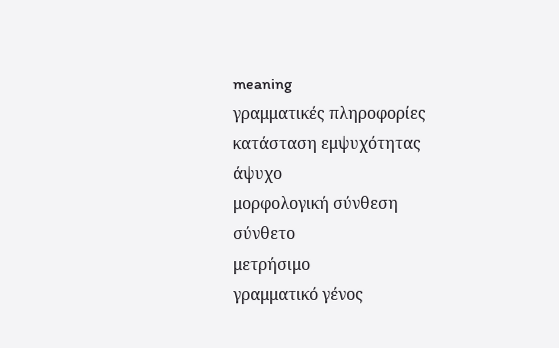meaning
γραμματικές πληροφορίες
κατάσταση εμψυχότητας
άψυχο
μορφολογική σύνθεση
σύνθετο
μετρήσιμο
γραμματικό γένος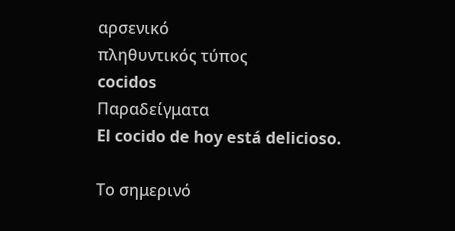αρσενικό
πληθυντικός τύπος
cocidos
Παραδείγματα
El cocido de hoy está delicioso.

Το σημερινό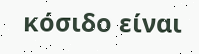κόσιδο είναι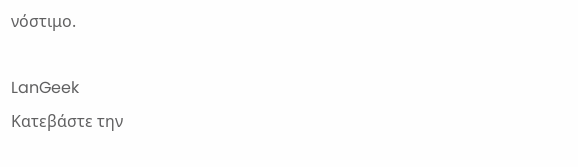νόστιμο.

LanGeek
Κατεβάστε την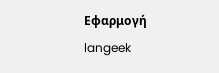Εφαρμογή
langeek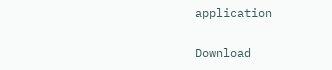application

Download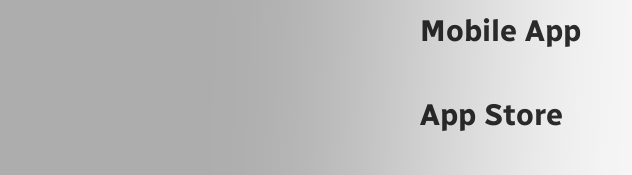Mobile App

App Store